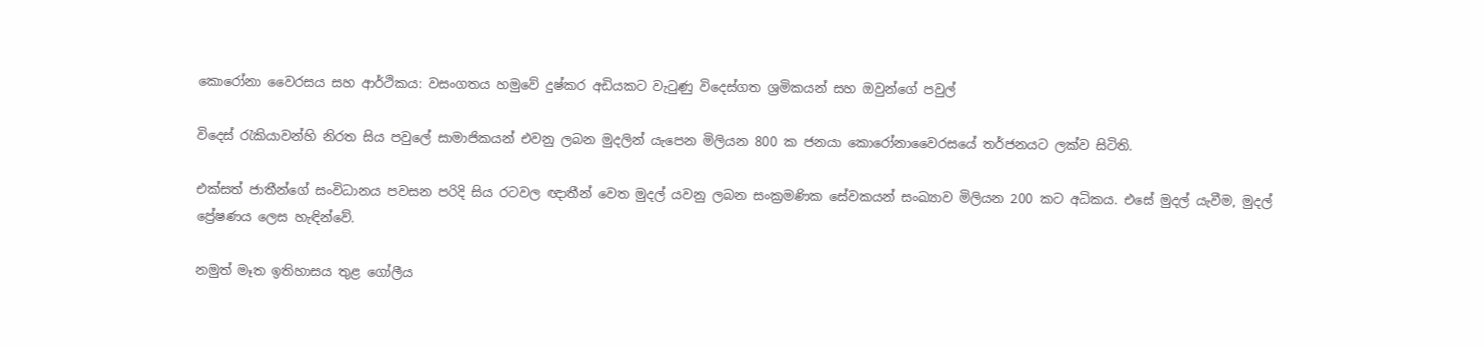කොරෝනා වෛරසය සහ ආර්ථිකය: වසංගතය හමුවේ දුෂ්කර අඩියකට වැටුණු විදෙස්ගත ශ්‍රමිකයන් සහ ඔවුන්ගේ පවුල්

විදෙස් රැකියාවන්හි නිරත සිය පවුලේ සාමාජිකයන් එවනු ලබන මුදලින් යැපෙන මිලියන 800 ක ජනයා කොරෝනාවෛරසයේ තර්ජනයට ලක්ව සිටිති.

එක්සත් ජාතීන්ගේ සංවිධානය පවසන පරිදි සිය රටවල ඥාතීන් වෙත මුදල් යවනු ලබන සංක්‍රමණික සේවකයන් සංඛ්‍යාව මිලියන 200 කට අධිකය. එසේ මුදල් යැවීම, මුදල් ප්‍රේෂණය ලෙස හැඳින්වේ.

නමුත් මෑත ඉතිහාසය තුළ ගෝලීය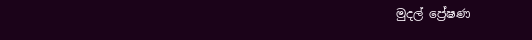මුදල් ප්‍රේෂණ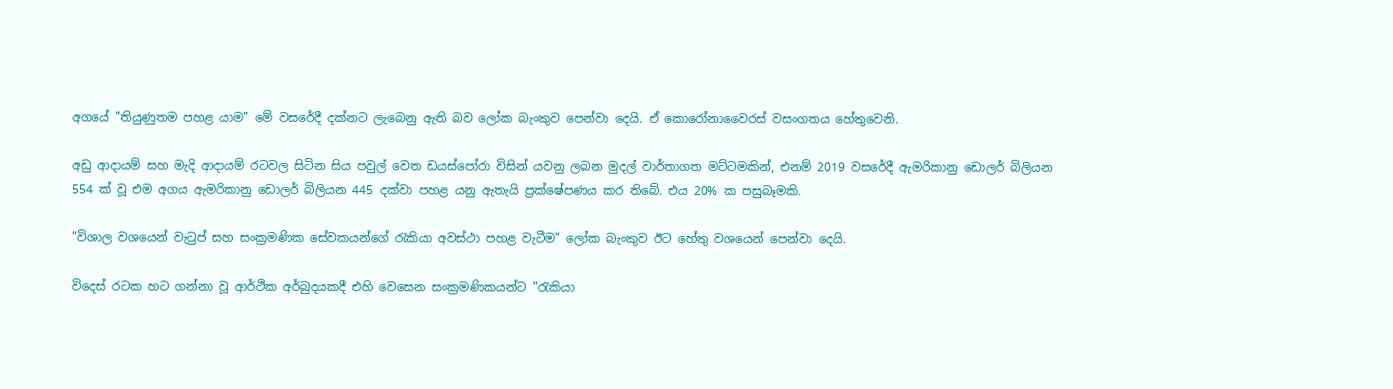අගයේ "තියුණුතම පහළ යාම" මේ වසරේදී දක්නට ලැබෙනු ඇති බව ලෝක බැංකුව පෙන්වා දෙයි. ඒ කොරෝනාවෛරස් වසංගතය හේතුවෙනි.

අඩු ආදායම් සහ මැදි ආදායම් රටවල සිටින සිය පවුල් වෙත ඩයස්පෝරා විසින් යවනු ලබන මුදල් වාර්තාගත මට්ටමකින්, එනම් 2019 වසරේදී ඇමරිකානු ඩොලර් බිලියන 554 ක් වූ එම අගය ඇමරිකානු ඩොලර් බිලියන 445 දක්වා පහළ යනු ඇතැයි ප්‍රක්ෂේපණය කර තිබේ. එය 20% ක පසුබෑමකි.

"විශාල වශයෙන් වැටුප් සහ සංක්‍රමණික සේවකයන්ගේ රැකියා අවස්ථා පහළ වැටීම" ලෝක බැංකුව ඊට හේතු වශයෙන් පෙන්වා දෙයි.

විදෙස් රටක හට ගන්නා වූ ආර්ථික අර්බුදයකදී එහි වෙසෙන සංක්‍රමණිකයන්ට "රැකියා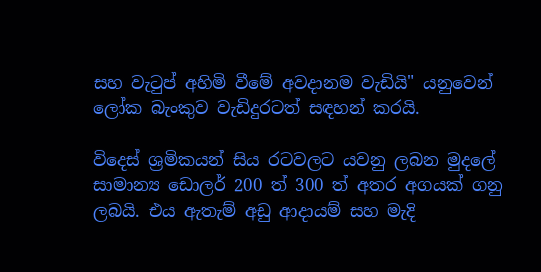සහ වැටුප් අහිමි වීමේ අවදානම වැඩියි" යනුවෙන් ලෝක බැංකුව වැඩිදුරටත් සඳහන් කරයි.

විදෙස් ශ්‍රමිකයන් සිය රටවලට යවනු ලබන මුදලේ සාමාන්‍ය ඩොලර් 200 ත් 300 ත් අතර අගයක් ගනු ලබයි. එය ඇතැම් අඩු ආදායම් සහ මැදි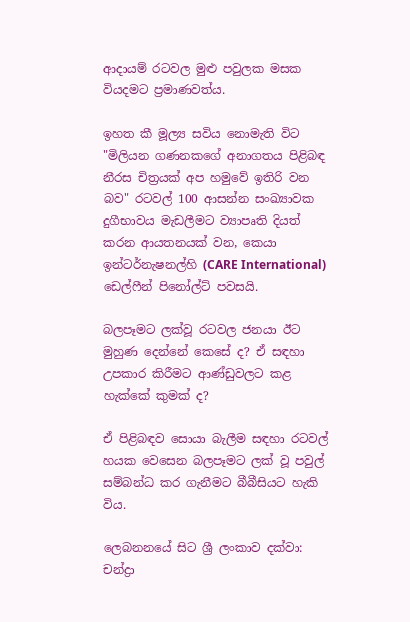ආදායම් රටවල මුළු පවුලක මසක වියදමට ප්‍රමාණවත්ය.

ඉහත කී මූල්‍ය සවිය නොමැති විට "මිලියන ගණනකගේ අනාගතය පිළිබඳ නීරස චිත්‍රයක් අප හමුවේ ඉතිරි වන බව" රටවල් 100 ආසන්න සංඛ්‍යාවක දුගීභාවය මැඩලීමට ව්‍යාපෘති දියත් කරන ආයතනයක් වන, කෙයා ඉන්ටර්නැෂනල්හි (CARE International) ඩෙල්ෆීන් පිනෝල්ට් පවසයි.

බලපෑමට ලක්වූ රටවල ජනයා ඊට මුහුණ දෙන්නේ කෙසේ ද? ඒ සඳහා උපකාර කිරීමට ආණ්ඩුවලට කළ හැක්කේ කුමක් ද?

ඒ පිළිබඳව සොයා බැලීම සඳහා රටවල් හයක වෙසෙන බලපෑමට ලක් වූ පවුල් සම්බන්ධ කර ගැනීමට බීබීසියට හැකි විය.

ලෙබනනයේ සිට ශ්‍රී ලංකාව දක්වා: චන්ද්‍රා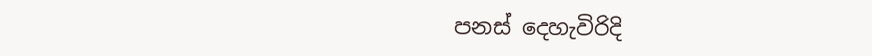පනස් දෙහැවිරිදි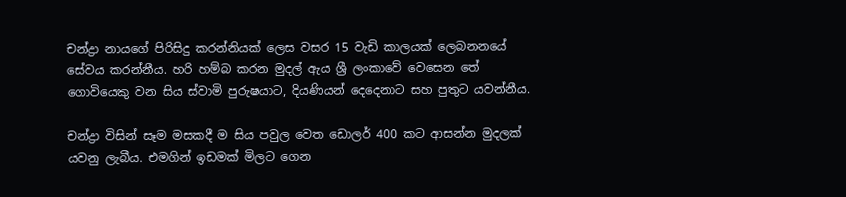චන්ද්‍රා නායගේ පිරිසිදු කරන්නියක් ලෙස වසර 15 වැඩි කාලයක් ලෙබනනයේ සේවය කරන්නීය. හරි හම්බ කරන මුදල් ඇය ශ්‍රී ලංකාවේ වෙසෙන තේ ගොවියෙකු වන සිය ස්වාමි පුරුෂයාට, දියණියන් දෙදෙනාට සහ පුතුට යවන්නීය.

චන්ද්‍රා විසින් සෑම මසකදී ම සිය පවුල වෙත ඩොලර් 400 කට ආසන්න මුදලක් යවනු ලැබීය. එමගින් ඉඩමක් මිලට ගෙන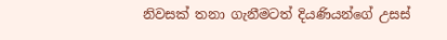නිවසක් තනා ගැනීමටත් දියණියන්ගේ උසස්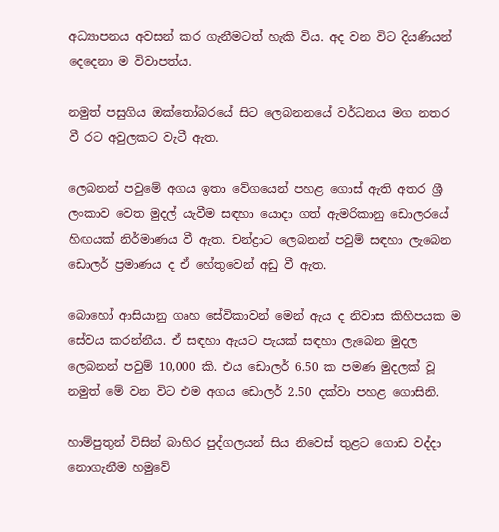අධ්‍යාපනය අවසන් කර ගැනීමටත් හැකි විය. අද වන විට දියණියන් දෙදෙනා ම විවාපත්ය.

නමුත් පසුගිය ඔක්තෝබරයේ සිට ලෙබනනයේ වර්ධනය මග නතර වී රට අවුලකට වැටී ඇත.

ලෙබනන් පවුමේ අගය ඉතා වේගයෙන් පහළ ගොස් ඇති අතර ශ්‍රී ලංකාව වෙත මුදල් යැවීම සඳහා යොදා ගත් ඇමරිකානු ඩොලරයේ හිඟයක් නිර්මාණය වී ඇත. චන්ද්‍රාට ලෙබනන් පවුම් සඳහා ලැබෙන ඩොලර් ප්‍රමාණය ද ඒ හේතුවෙන් අඩු වී ඇත.

බොහෝ ආසියානු ගෘහ සේවිකාවන් මෙන් ඇය ද නිවාස කිහිපයක ම සේවය කරන්නීය. ඒ සඳහා ඇයට පැයක් සඳහා ලැබෙන මුදල ලෙබනන් පවුම් 10,000 කි. එය ඩොලර් 6.50 ක පමණ මුදලක් වූ නමුත් මේ වන විට එම අගය ඩොලර් 2.50 දක්වා පහළ ගොසිනි.

හාම්පුතුන් විසින් බාහිර පුද්ගලයන් සිය නිවෙස් තුළට ගොඩ වද්දා නොගැනීම හමුවේ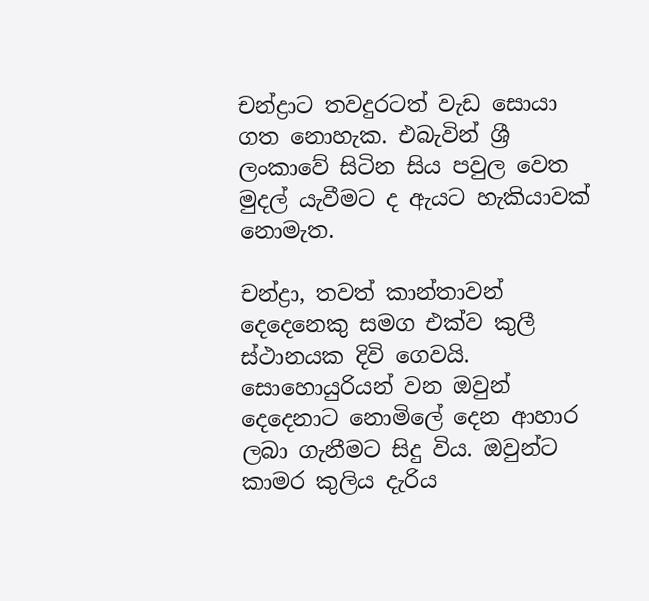චන්ද්‍රාට තවදුරටත් වැඩ සොයා ගත නොහැක. එබැවින් ශ්‍රී ලංකාවේ සිටින සිය පවුල වෙත මුදල් යැවීමට ද ඇයට හැකියාවක් නොමැත.

චන්ද්‍රා, තවත් කාන්තාවන් දෙදෙනෙකු සමග එක්ව කුලී ස්ථානයක දිවි ගෙවයි. සොහොයුරියන් වන ඔවුන් දෙදෙනාට නොමිලේ දෙන ආහාර ලබා ගැනීමට සිදු විය. ඔවුන්ට කාමර කුලිය දැරිය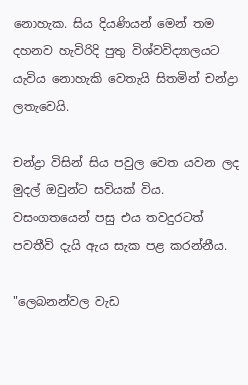නොහැක. සිය දියණියන් මෙන් තම දහනව හැවිරිදි පුතු විශ්වවිද්‍යාලයට යැවිය නොහැකි වෙතැයි සිතමින් චන්ද්‍රා ලතැවෙයි.

චන්ද්‍රා විසින් සිය පවුල වෙත යවන ලද මුදල් ඔවුන්ට සවියක් විය. වසංගතයෙන් පසු එය තවදුරටත් පවතීවි දැයි ඇය සැක පළ කරන්නීය.

"ලෙබනන්වල වැඩ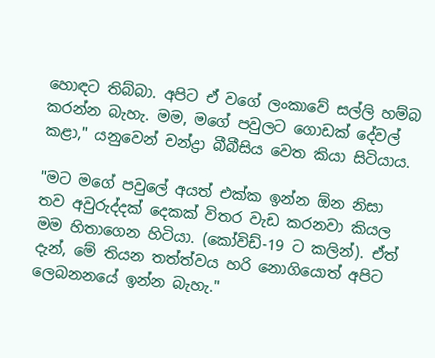හොඳට තිබ්බා. අපිට ඒ වගේ ලංකාවේ සල්ලි හම්බ කරන්න බැහැ. මම, මගේ පවුලට ගොඩක් දේවල් කළා," යනුවෙන් චන්ද්‍රා බීබීසිය වෙත කියා සිටියාය.

"මට මගේ පවුලේ අයත් එක්ක ඉන්න ඕන නිසා තව අවුරුද්දක් දෙකක් විතර වැඩ කරනවා කියල මම හිතාගෙන හිටියා. (කෝවිඩ්-19 ට කලින්). ඒත් දැන්, මේ තියන තත්ත්වය හරි නොගියොත් අපිට ලෙබනනයේ ඉන්න බැහැ."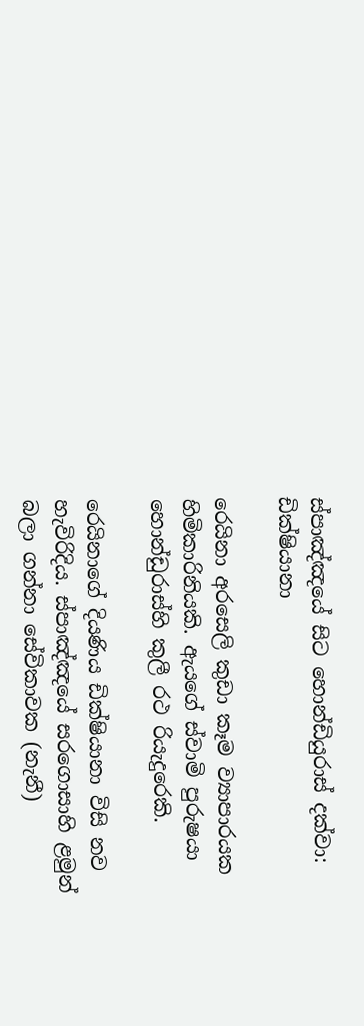ස්පාඤ්ඤයේ සිට හොන්ඩියුරාස් දක්වා: ඩික්ෂියානා

රෙයිනා අරසෙලි කුඩා කෑම ව්‍යාපාරයක හිමිකාරිනියකි. ඇයගේ ස්වාමි පුරුෂයා හොන්ඩුරාස්හි කුලී රථ රියැදුරෙකි.

රෙයිනාගේ දියණිය ඩික්ෂියානා විසි නව හැවිරිදිය. ස්පාඤ්ඤයේ සරගොසාහි ළමුන් බලා ගන්නා සේවිකාවක (නැනී)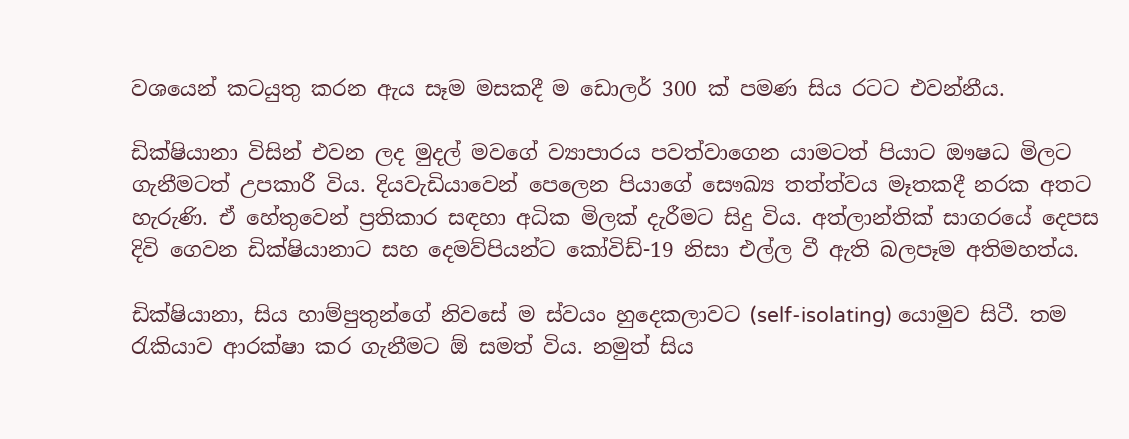වශයෙන් කටයුතු කරන ඇය සෑම මසකදී ම ඩොලර් 300 ක් පමණ සිය රටට එවන්නීය.

ඩික්ෂියානා විසින් එවන ලද මුදල් මවගේ ව්‍යාපාරය පවත්වාගෙන යාමටත් පියාට ඖෂධ මිලට ගැනීමටත් උපකාරී විය. දියවැඩියාවෙන් පෙලෙන පියාගේ සෞඛ්‍ය තත්ත්වය මෑතකදී නරක අතට හැරුණි. ඒ හේතුවෙන් ප්‍රතිකාර සඳහා අධික මිලක් දැරීමට සිදු විය. අත්ලාන්තික් සාගරයේ දෙපස දිවි ගෙවන ඩික්ෂියානාට සහ දෙමව්පියන්ට කෝවිඩ්-19 නිසා එල්ල වී ඇති බලපෑම අතිමහත්ය.

ඩික්ෂියානා, සිය හාම්පුතුන්ගේ නිවසේ ම ස්වයං හුදෙකලාවට (self-isolating) යොමුව සිටී. තම රැකියාව ආරක්ෂා කර ගැනීමට ඕ සමත් විය. නමුත් සිය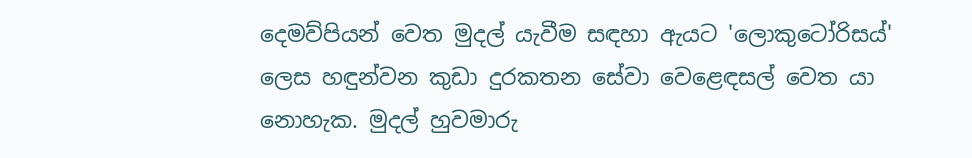දෙමව්පියන් වෙත මුදල් යැවීම සඳහා ඇයට 'ලොකුටෝරිසය්' ලෙස හඳුන්වන කුඩා දුරකතන සේවා වෙළෙඳසල් වෙත යා නොහැක. මුදල් හුවමාරු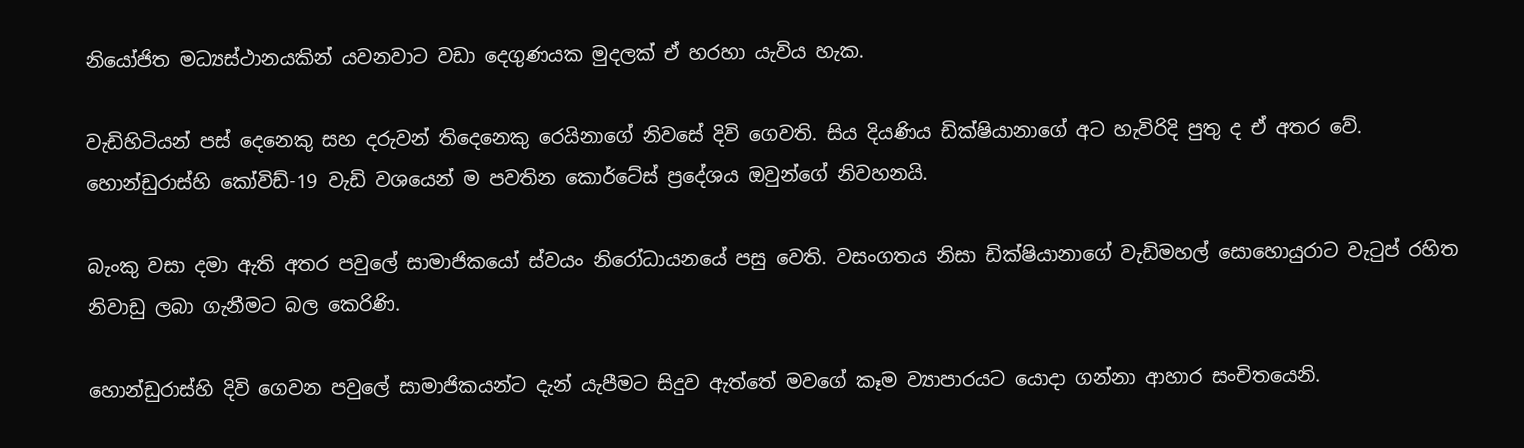නියෝජිත මධ්‍යස්ථානයකින් යවනවාට වඩා දෙගුණයක මුදලක් ඒ හරහා යැවිය හැක.

වැඩිහිටියන් පස් දෙනෙකු සහ දරුවන් තිදෙනෙකු රෙයිනාගේ නිවසේ දිවි ගෙවති. සිය දියණිය ඩික්ෂියානාගේ අට හැවිරිදි පුතු ද ඒ අතර වේ. හොන්ඩුරාස්හි කෝවිඩ්-19 වැඩි වශයෙන් ම පවතින කොර්ටේස් ප්‍රදේශය ඔවුන්ගේ නිවහනයි.

බැංකු වසා දමා ඇති අතර පවුලේ සාමාජිකයෝ ස්වයං නිරෝධායනයේ පසු වෙති. වසංගතය නිසා ඩික්ෂියානාගේ වැඩිමහල් සොහොයුරාට වැටුප් රහිත නිවාඩු ලබා ගැනීමට බල කෙරිණි.

හොන්ඩුරාස්හි දිවි ගෙවන පවුලේ සාමාජිකයන්ට දැන් යැපීමට සිදුව ඇත්තේ මවගේ කෑම ව්‍යාපාරයට යොදා ගන්නා ආහාර සංචිතයෙනි.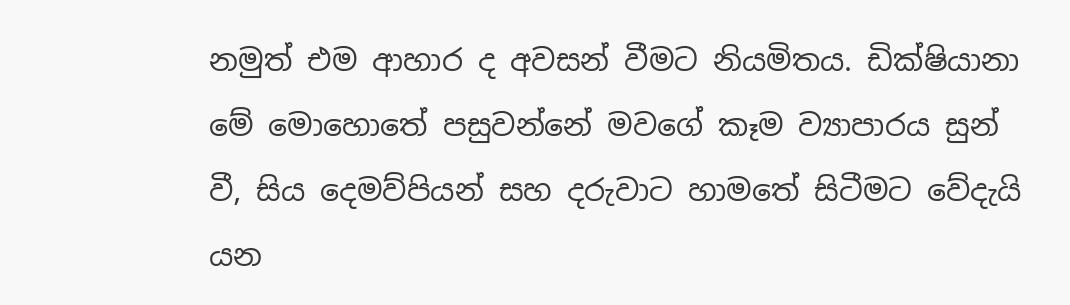නමුත් එම ආහාර ද අවසන් වීමට නියමිතය. ඩික්ෂියානා මේ මොහොතේ පසුවන්නේ මවගේ කෑම ව්‍යාපාරය සුන් වී, සිය දෙමව්පියන් සහ දරුවාට හාමතේ සිටීමට වේදැයි යන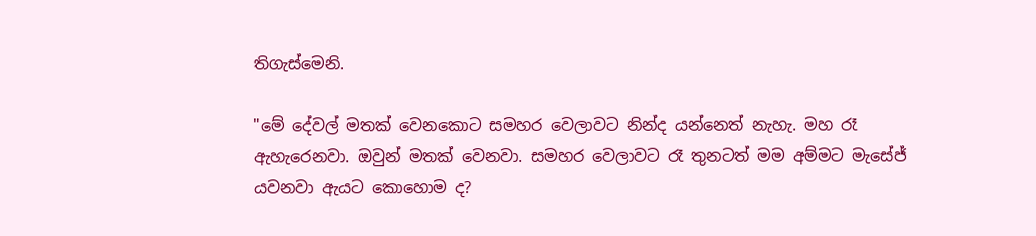තිගැස්මෙනි.

"මේ දේවල් මතක් වෙනකොට සමහර වෙලාවට නින්ද යන්නෙත් නැහැ. මහ රෑ ඇහැරෙනවා. ඔවුන් මතක් වෙනවා. සමහර වෙලාවට රෑ තුනටත් මම අම්මට මැසේජ් යවනවා ඇයට කොහොම ද?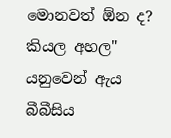මොනවත් ඕන ද? කියල අහල" යනුවෙන් ඇය බීබීසිය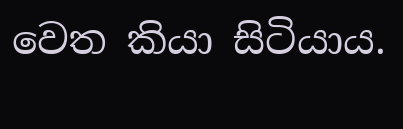වෙත කියා සිටියාය.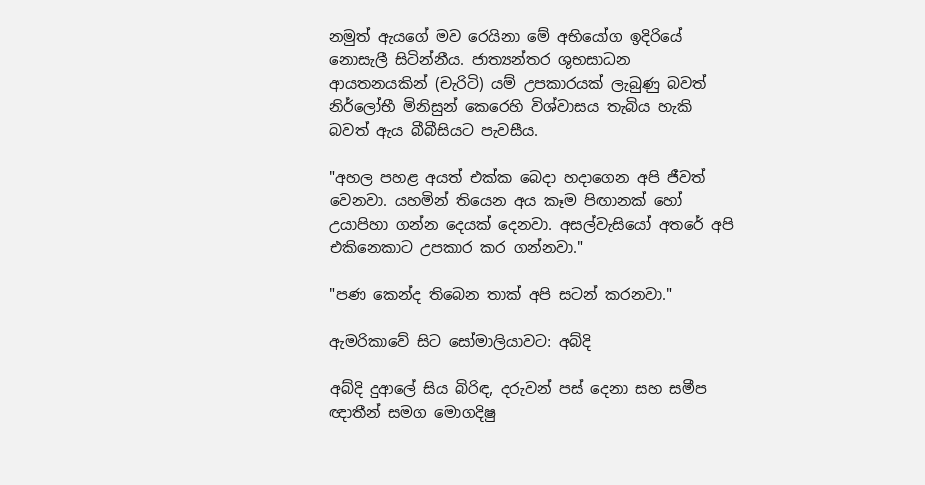නමුත් ඇයගේ මව රෙයිනා මේ අභියෝග ඉදිරියේ නොසැලී සිටින්නීය. ජාත්‍යන්තර ශුභසාධන ආයතනයකින් (චැරිටි) යම් උපකාරයක් ලැබුණු බවත් නිර්ලෝභී මිනිසුන් කෙරෙහි විශ්වාසය තැබිය හැකි බවත් ඇය බීබීසියට පැවසීය.

"අහල පහළ අයත් එක්ක බෙදා හදාගෙන අපි ජීවත් වෙනවා. යහමින් තියෙන අය කෑම පිඟානක් හෝ උයාපිහා ගන්න දෙයක් දෙනවා. අසල්වැසියෝ අතරේ අපි එකිනෙකාට උපකාර කර ගන්නවා."

"පණ කෙන්ද තිබෙන තාක් අපි සටන් කරනවා."

ඇමරිකාවේ සිට සෝමාලියාවට: අබ්දි

අබ්දි දුආලේ සිය බිරිඳ, දරුවන් පස් දෙනා සහ සමීප ඥාතීන් සමග මොගදිෂු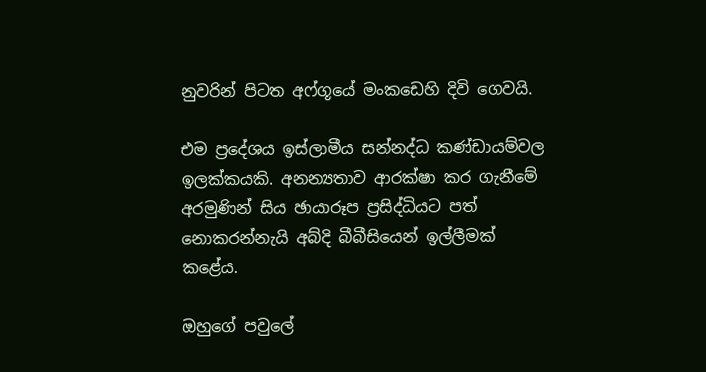නුවරින් පිටත අෆ්ගූයේ මංකඩෙහි දිවි ගෙවයි.

එම ප්‍රදේශය ඉස්ලාමීය සන්නද්ධ කණ්ඩායම්වල ඉලක්කයකි. අනන්‍යතාව ආරක්ෂා කර ගැනීමේ අරමුණින් සිය ඡායාරූප ප්‍රසිද්ධියට පත් නොකරන්නැයි අබ්දි බීබීසියෙන් ඉල්ලීමක් කළේය.

ඔහුගේ පවුලේ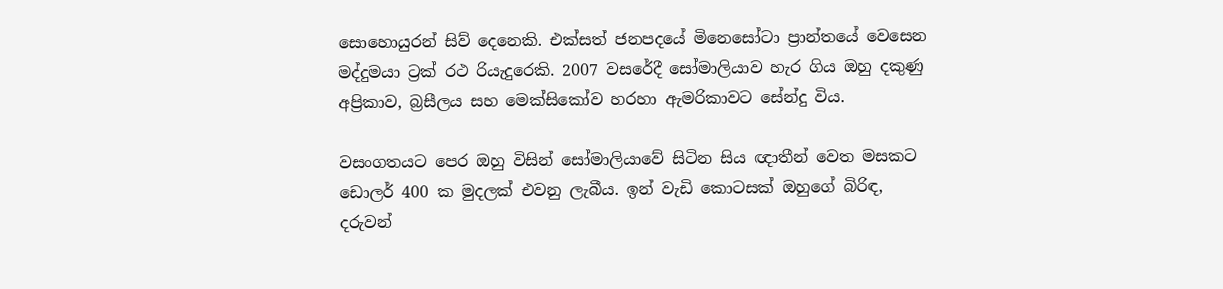සොහොයුරන් සිව් දෙනෙකි. එක්සත් ජනපදයේ මිනෙසෝටා ප්‍රාන්තයේ වෙසෙන මද්දුමයා ට්‍රක් රථ රියැදුරෙකි. 2007 වසරේදී සෝමාලියාව හැර ගිය ඔහු දකුණු අප්‍රිකාව, බ්‍රසීලය සහ මෙක්සිකෝව හරහා ඇමරිකාවට සේන්දු විය.

වසංගතයට පෙර ඔහු විසින් සෝමාලියාවේ සිටින සිය ඥාතීන් වෙත මසකට ඩොලර් 400 ක මුදලක් එවනු ලැබීය. ඉන් වැඩි කොටසක් ඔහුගේ බිරිඳ, දරුවන්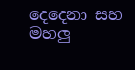දෙදෙනා සහ මහලු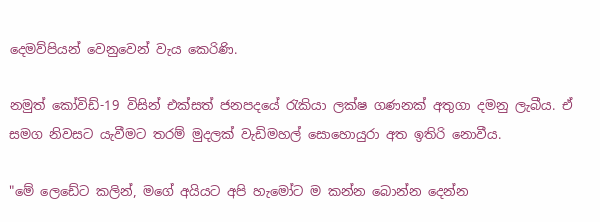දෙමව්පියන් වෙනුවෙන් වැය කෙරිණි.

නමුත් කෝවිඩ්-19 විසින් එක්සත් ජනපදයේ රැකියා ලක්ෂ ගණනක් අතුගා දමනු ලැබීය. ඒ සමග නිවසට යැවීමට තරම් මුදලක් වැඩිමහල් සොහොයුරා අත ඉතිරි නොවීය.

"මේ ලෙඩේට කලින්, මගේ අයියට අපි හැමෝට ම කන්න බොන්න දෙන්න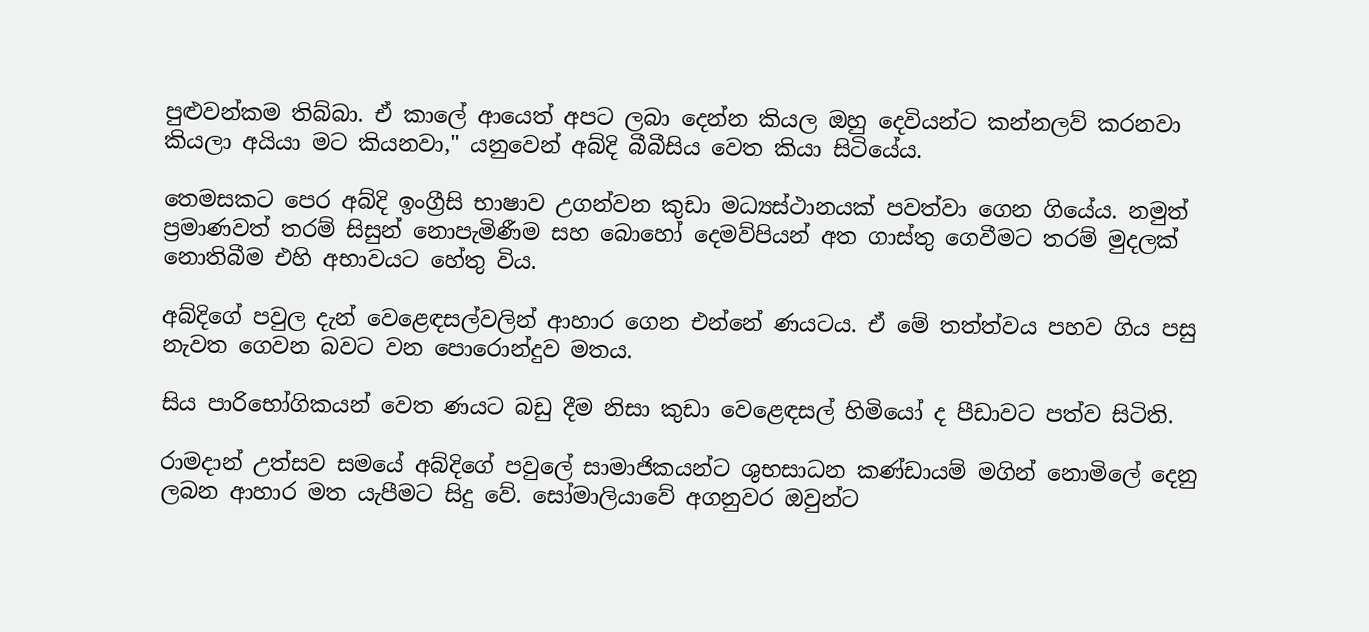පුළුවන්කම තිබ්බා. ඒ කාලේ ආයෙත් අපට ලබා දෙන්න කියල ඔහු දෙවියන්ට කන්නලව් කරනවා කියලා අයියා මට කියනවා," යනුවෙන් අබ්දි බීබීසිය වෙත කියා සිටියේය.

තෙමසකට පෙර අබ්දි ඉංග්‍රීසි භාෂාව උගන්වන කුඩා මධ්‍යස්ථානයක් පවත්වා ගෙන ගියේය. නමුත් ප්‍රමාණවත් තරම් සිසුන් නොපැමිණීම සහ බොහෝ දෙමව්පියන් අත ගාස්තු ගෙවීමට තරම් මුදලක් නොතිබීම එහි අභාවයට හේතු විය.

අබ්දිගේ පවුල දැන් වෙළෙඳසල්වලින් ආහාර ගෙන එන්නේ ණයටය. ඒ මේ තත්ත්වය පහව ගිය පසු නැවත ගෙවන බවට වන පොරොන්දුව මතය.

සිය පාරිභෝගිකයන් වෙත ණයට බඩු දීම නිසා කුඩා වෙළෙඳසල් හිමියෝ ද පීඩාවට පත්ව සිටිති.

රාමදාන් උත්සව සමයේ අබ්දිගේ පවුලේ සාමාජිකයන්ට ශුභසාධන කණ්ඩායම් මගින් නොමිලේ දෙනු ලබන ආහාර මත යැපීමට සිදු වේ. සෝමාලියාවේ අගනුවර ඔවුන්ට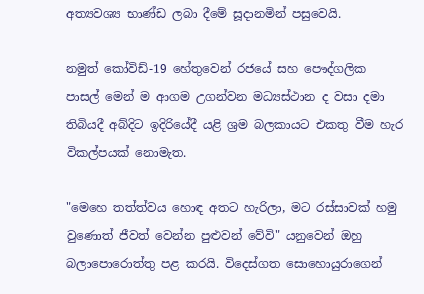අත්‍යවශ්‍ය භාණ්ඩ ලබා දීමේ සූදානමින් පසුවෙයි.

නමුත් කෝවිඩ්-19 හේතුවෙන් රජයේ සහ පෞද්ගලික පාසල් මෙන් ම ආගම උගන්වන මධ්‍යස්ථාන ද වසා දමා තිබියදී අබ්දිට ඉදිරියේදී යළි ශ්‍රම බලකායට එකතු වීම හැර විකල්පයක් නොමැත.

"මෙහෙ තත්ත්වය හොඳ අතට හැරිලා, මට රස්සාවක් හමු වුණොත් ජීවත් වෙන්න පුළුවන් වේවි" යනුවෙන් ඔහු බලාපොරොත්තු පළ කරයි. විදෙස්ගත සොහොයුරාගෙන්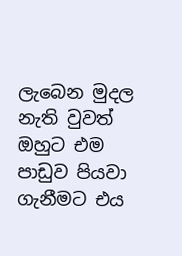ලැබෙන මුදල නැති වුවත් ඔහුට එම පාඩුව පියවා ගැනීමට එය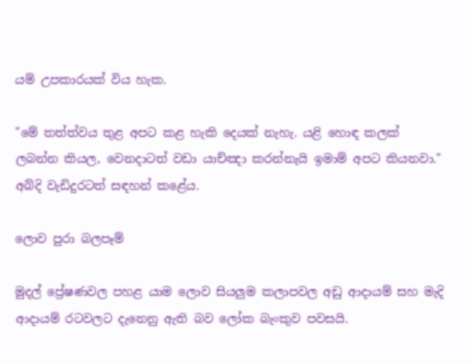යම් උපකාරයක් විය හැක.

"මේ තත්ත්වය තුළ අපට කළ හැකි දෙයක් නැහැ. යළි හොඳ කලක් ලබන්න කියල, වෙනදාටත් වඩා යාච්ඤා කරන්නැයි ඉමාම් අපට කියනවා." අබ්දි වැඩිදුරටත් සඳහන් කළේය.

ලොව පුරා බලපෑම්

මුදල් ප්‍රේෂණවල පහළ යාම ලොව සියලුම කලාපවල අඩු ආදායම් සහ මැදි ආදායම් රටවලට දැනෙනු ඇති බව ලෝක බැංකුව පවසයි.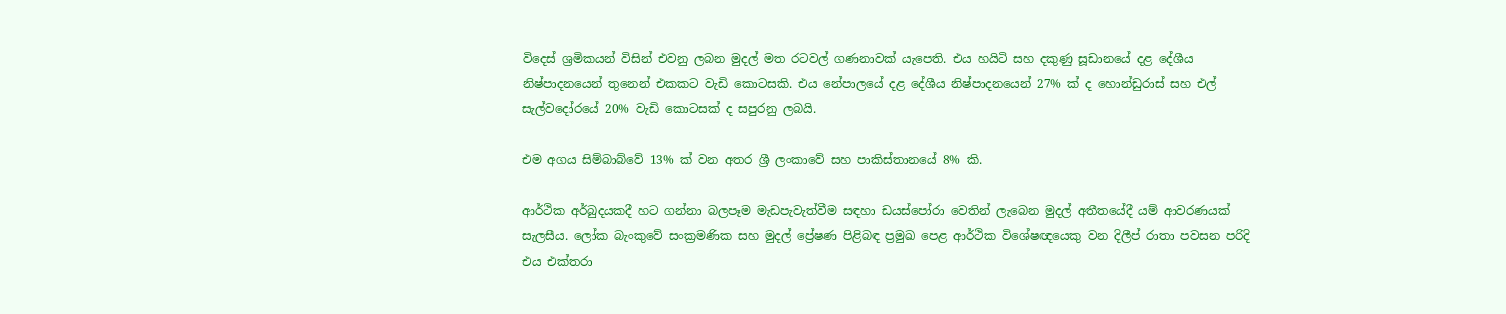විදෙස් ශ්‍රමිකයන් විසින් එවනු ලබන මුදල් මත රටවල් ගණනාවක් යැපෙති. එය හයිටි සහ දකුණු සූඩානයේ දළ දේශීය නිෂ්පාදනයෙන් තුනෙන් එකකට වැඩි කොටසකි. එය නේපාලයේ දළ දේශීය නිෂ්පාදනයෙන් 27% ක් ද හොන්ඩුරාස් සහ එල් සැල්වදෝරයේ 20% වැඩි කොටසක් ද සපුරනු ලබයි.

එම අගය සිම්බාබ්වේ 13% ක් වන අතර ශ්‍රී ලංකාවේ සහ පාකිස්තානයේ 8% කි.

ආර්ථික අර්බුදයකදී හට ගන්නා බලපෑම මැඩපැවැත්වීම සඳහා ඩයස්පෝරා වෙතින් ලැබෙන මුදල් අතීතයේදී යම් ආවරණයක් සැලසීය. ලෝක බැංකුවේ සංක්‍රමණික සහ මුදල් ප්‍රේෂණ පිළිබඳ ප්‍රමුඛ පෙළ ආර්ථික විශේෂඥයෙකු වන දිලීප් රාතා පවසන පරිදි එය එක්තරා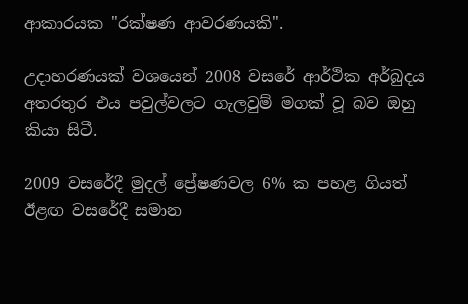ආකාරයක "රක්ෂණ ආවරණයකි".

උදාහරණයක් වශයෙන් 2008 වසරේ ආර්ථික අර්බුදය අතරතුර එය පවුල්වලට ගැලවුම් මගක් වූ බව ඔහු කියා සිටී.

2009 වසරේදී මුදල් ප්‍රේෂණවල 6% ක පහළ ගියත් ඊළඟ වසරේදී සමාන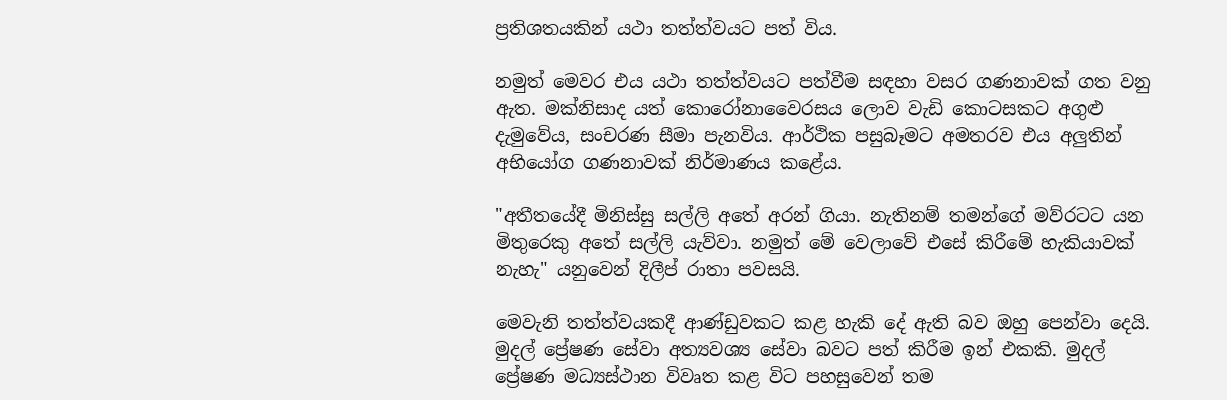ප්‍රතිශතයකින් යථා තත්ත්වයට පත් විය.

නමුත් මෙවර එය යථා තත්ත්වයට පත්වීම සඳහා වසර ගණනාවක් ගත වනු ඇත. මක්නිසාද යත් කොරෝනාවෛරසය ලොව වැඩි කොටසකට අගුළු දැමුවේය, සංචරණ සීමා පැනවිය. ආර්ථික පසුබෑමට අමතරව එය අලුතින් අභියෝග ගණනාවක් නිර්මාණය කළේය.

"අතීතයේදී මිනිස්සු සල්ලි අතේ අරන් ගියා. නැතිනම් තමන්ගේ මව්රටට යන මිතුරෙකු අතේ සල්ලි යැව්වා. නමුත් මේ වෙලාවේ එසේ කිරීමේ හැකියාවක් නැහැ" යනුවෙන් දිලීප් රාතා පවසයි.

මෙවැනි තත්ත්වයකදී ආණ්ඩුවකට කළ හැකි දේ ඇති බව ඔහු පෙන්වා දෙයි. මුදල් ප්‍රේෂණ සේවා අත්‍යවශ්‍ය සේවා බවට පත් කිරීම ඉන් එකකි. මුදල් ප්‍රේෂණ මධ්‍යස්ථාන විවෘත කළ විට පහසුවෙන් තම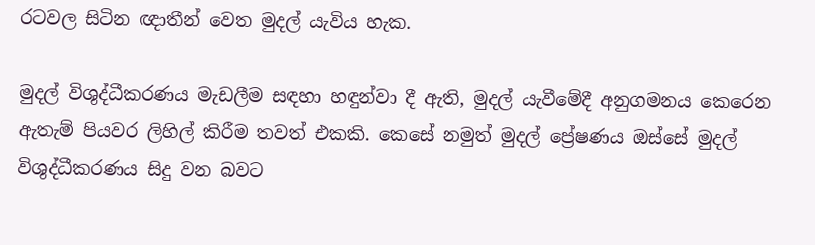රටවල සිටින ඥාතීන් වෙත මුදල් යැවිය හැක.

මුදල් විශුද්ධීකරණය මැඩලීම සඳහා හඳුන්වා දී ඇති, මුදල් යැවීමේදී අනුගමනය කෙරෙන ඇතැම් පියවර ලිහිල් කිරීම තවත් එකකි. කෙසේ නමුත් මුදල් ප්‍රේෂණය ඔස්සේ මුදල් විශුද්ධීකරණය සිදු වන බවට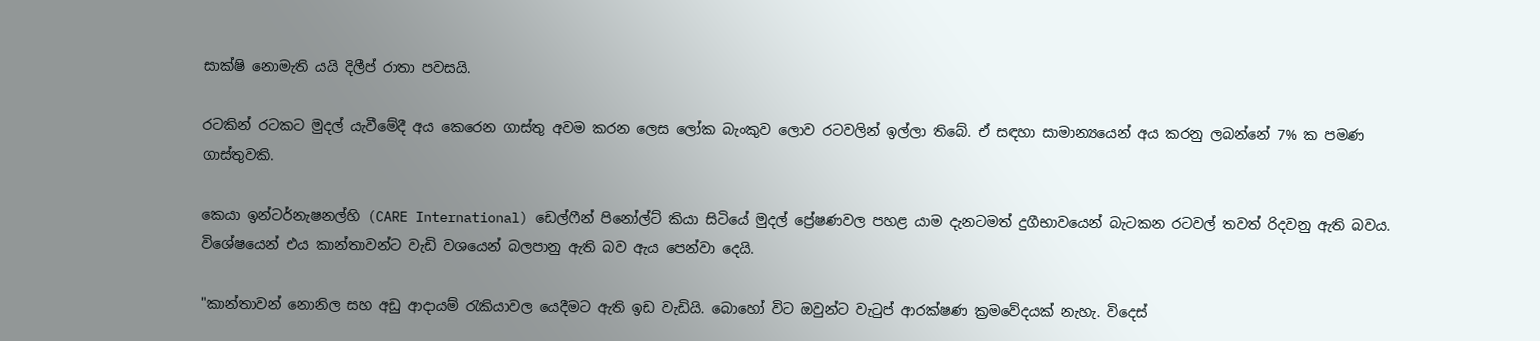සාක්ෂි නොමැති යයි දිලීප් රාතා පවසයි.

රටකින් රටකට මුදල් යැවීමේදී අය කෙරෙන ගාස්තු අවම කරන ලෙස ලෝක බැංකුව ලොව රටවලින් ඉල්ලා තිබේ. ඒ සඳහා සාමාන්‍යයෙන් අය කරනු ලබන්නේ 7% ක පමණ ගාස්තුවකි.

කෙයා ඉන්ටර්නැෂනල්හි (CARE International) ඩෙල්ෆීන් පිනෝල්ට් කියා සිටියේ මුදල් ප්‍රේෂණවල පහළ යාම දැනටමත් දුගීභාවයෙන් බැටකන රටවල් තවත් රිදවනු ඇති බවය. විශේෂයෙන් එය කාන්තාවන්ට වැඩි වශයෙන් බලපානු ඇති බව ඇය පෙන්වා දෙයි.

"කාන්තාවන් නොනිල සහ අඩු ආදායම් රැකියාවල යෙදීමට ඇති ඉඩ වැඩියි. බොහෝ විට ඔවුන්ට වැටුප් ආරක්ෂණ ක්‍රමවේදයක් නැහැ. විදෙස්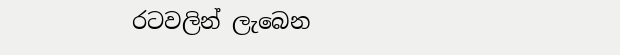රටවලින් ලැබෙන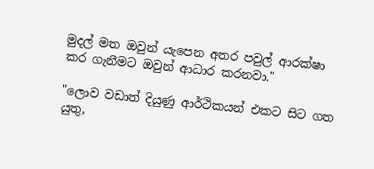මුදල් මත ඔවුන් යැපෙන අතර පවුල් ආරක්ෂා කර ගැනීමට ඔවුන් ආධාර කරනවා."

"ලොව වඩාත් දියුණු ආර්ථිකයන් එකට සිට ගත යුතු,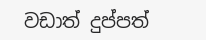වඩාත් දුප්පත්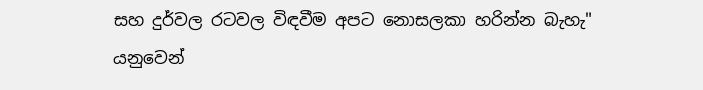සහ දුර්වල රටවල විඳවීම අපට නොසලකා හරින්න බැහැ" යනුවෙන්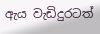ඇය වැඩිදුරටත්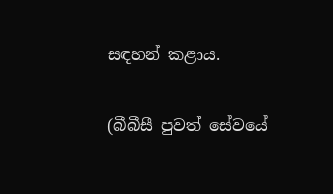සඳහන් කළාය.

(බීබීසී පුවත් සේවයේ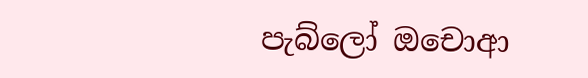පැබ්ලෝ ඔචොආ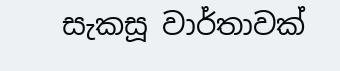සැකසූ වාර්තාවක්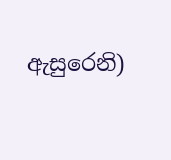ඇසුරෙනි)